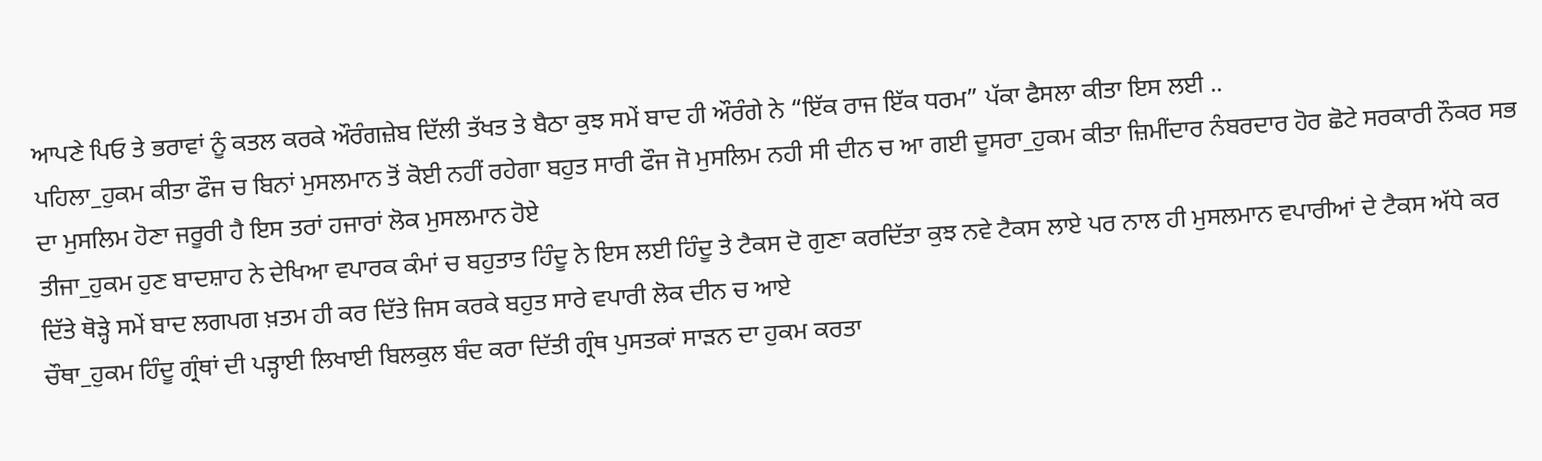ਆਪਣੇ ਪਿਓ ਤੇ ਭਰਾਵਾਂ ਨੂੰ ਕਤਲ ਕਰਕੇ ਔਰੰਗਜ਼ੇਬ ਦਿੱਲੀ ਤੱਖਤ ਤੇ ਬੈਠਾ ਕੁਝ ਸਮੇਂ ਬਾਦ ਹੀ ਔਰੰਗੇ ਨੇ “ਇੱਕ ਰਾਜ ਇੱਕ ਧਰਮ” ਪੱਕਾ ਫੈਸਲਾ ਕੀਤਾ ਇਸ ਲਈ ..
ਪਹਿਲਾ_ਹੁਕਮ ਕੀਤਾ ਫੌਜ ਚ ਬਿਨਾਂ ਮੁਸਲਮਾਨ ਤੋਂ ਕੋਈ ਨਹੀਂ ਰਹੇਗਾ ਬਹੁਤ ਸਾਰੀ ਫੌਜ ਜੋ ਮੁਸਲਿਮ ਨਹੀ ਸੀ ਦੀਨ ਚ ਆ ਗਈ ਦੂਸਰਾ_ਹੁਕਮ ਕੀਤਾ ਜ਼ਿਮੀਂਦਾਰ ਨੰਬਰਦਾਰ ਹੋਰ ਛੋਟੇ ਸਰਕਾਰੀ ਨੌਕਰ ਸਭ ਦਾ ਮੁਸਲਿਮ ਹੋਣਾ ਜਰੂਰੀ ਹੈ ਇਸ ਤਰਾਂ ਹਜਾਰਾਂ ਲੋਕ ਮੁਸਲਮਾਨ ਹੋਏ
ਤੀਜਾ_ਹੁਕਮ ਹੁਣ ਬਾਦਸ਼ਾਹ ਨੇ ਦੇਖਿਆ ਵਪਾਰਕ ਕੰਮਾਂ ਚ ਬਹੁਤਾਤ ਹਿੰਦੂ ਨੇ ਇਸ ਲਈ ਹਿੰਦੂ ਤੇ ਟੈਕਸ ਦੋ ਗੁਣਾ ਕਰਦਿੱਤਾ ਕੁਝ ਨਵੇ ਟੈਕਸ ਲਾਏ ਪਰ ਨਾਲ ਹੀ ਮੁਸਲਮਾਨ ਵਪਾਰੀਆਂ ਦੇ ਟੈਕਸ ਅੱਧੇ ਕਰ ਦਿੱਤੇ ਥੋੜ੍ਹੇ ਸਮੇਂ ਬਾਦ ਲਗਪਗ ਖ਼ਤਮ ਹੀ ਕਰ ਦਿੱਤੇ ਜਿਸ ਕਰਕੇ ਬਹੁਤ ਸਾਰੇ ਵਪਾਰੀ ਲੋਕ ਦੀਨ ਚ ਆਏ
ਚੌਥਾ_ਹੁਕਮ ਹਿੰਦੂ ਗ੍ਰੰਥਾਂ ਦੀ ਪੜ੍ਹਾਈ ਲਿਖਾਈ ਬਿਲਕੁਲ ਬੰਦ ਕਰਾ ਦਿੱਤੀ ਗ੍ਰੰਥ ਪੁਸਤਕਾਂ ਸਾੜਨ ਦਾ ਹੁਕਮ ਕਰਤਾ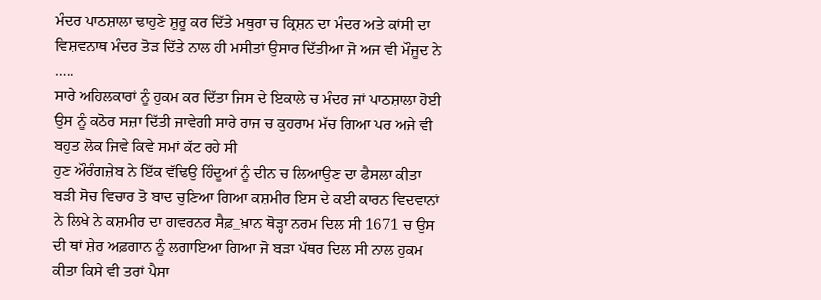ਮੰਦਰ ਪਾਠਸ਼ਾਲਾ ਢਾਹੁਣੇ ਸ਼ੁਰੂ ਕਰ ਦਿੱਤੇ ਮਥੁਰਾ ਚ ਕ੍ਰਿਸ਼ਨ ਦਾ ਮੰਦਰ ਅਤੇ ਕਾਂਸੀ ਦਾ ਵਿਸ਼ਵਨਾਥ ਮੰਦਰ ਤੋੜ ਦਿੱਤੇ ਨਾਲ ਹੀ ਮਸੀਤਾਂ ਉਸਾਰ ਦਿੱਤੀਆ ਜੋ ਅਜ ਵੀ ਮੌਜੂਦ ਨੇ …..
ਸਾਰੇ ਅਹਿਲਕਾਰਾਂ ਨੂੰ ਹੁਕਮ ਕਰ ਦਿੱਤਾ ਜਿਸ ਦੇ ਇਕਾਲੇ ਚ ਮੰਦਰ ਜਾਂ ਪਾਠਸ਼ਾਲਾ ਹੋਈ ਉਸ ਨੂੰ ਕਠੋਰ ਸਜ਼ਾ ਦਿੱਤੀ ਜਾਵੇਗੀ ਸਾਰੇ ਰਾਜ ਚ ਕੁਹਰਾਮ ਮੱਚ ਗਿਆ ਪਰ ਅਜੇ ਵੀ ਬਹੁਤ ਲੋਕ ਜਿਵੇ ਕਿਵੇ ਸਮਾਂ ਕੱਟ ਰਹੇ ਸੀ
ਹੁਣ ਔਰੰਗਜ਼ੇਬ ਨੇ ਇੱਕ ਵੱਢਿਉ ਹਿੰਦੂਆਂ ਨੂੰ ਦੀਨ ਚ ਲਿਆਉਣ ਦਾ ਫੈਸਲਾ ਕੀਤਾ ਬੜੀ ਸੋਚ ਵਿਚਾਰ ਤੋ ਬਾਦ ਚੁਣਿਆ ਗਿਆ ਕਸ਼ਮੀਰ ਇਸ ਦੇ ਕਈ ਕਾਰਨ ਵਿਦਵਾਨਾਂ ਨੇ ਲਿਖੇ ਨੇ ਕਸ਼ਮੀਰ ਦਾ ਗਵਰਨਰ ਸੈਫ਼_ਖ਼ਾਨ ਥੋੜ੍ਹਾ ਨਰਮ ਦਿਲ ਸੀ 1671 ਚ ਉਸ ਦੀ ਥਾਂ ਸ਼ੇਰ ਅਫ਼ਗਾਨ ਨੂੰ ਲਗਾਇਆ ਗਿਆ ਜੋ ਬੜਾ ਪੱਥਰ ਦਿਲ ਸੀ ਨਾਲ ਹੁਕਮ ਕੀਤਾ ਕਿਸੇ ਵੀ ਤਰਾਂ ਪੈਸਾ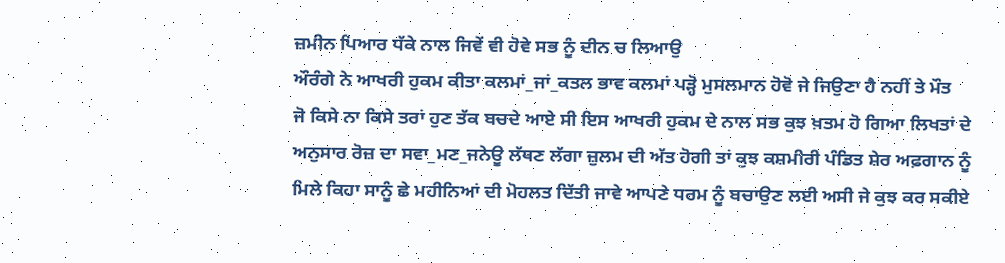ਜ਼ਮੀਨ ਪਿਆਰ ਧੱਕੇ ਨਾਲ ਜਿਵੇਂ ਵੀ ਹੋਵੇ ਸਭ ਨੂੰ ਦੀਨ ਚ ਲਿਆਉ
ਔਰੰਗੇ ਨੇ ਆਖਰੀ ਹੁਕਮ ਕੀਤਾ ਕਲਮਾਂ_ਜਾਂ_ਕਤਲ ਭਾਵ ਕਲਮਾਂ ਪੜ੍ਹੋ ਮੁਸਲਮਾਨ ਹੋਵੋ ਜੇ ਜਿਉਣਾ ਹੈ ਨਹੀਂ ਤੇ ਮੌਤ
ਜੋ ਕਿਸੇ ਨਾ ਕਿਸੇ ਤਰਾਂ ਹੁਣ ਤੱਕ ਬਚਦੇ ਆਏ ਸੀ ਇਸ ਆਖਰੀ ਹੁਕਮ ਦੇ ਨਾਲ ਸਭ ਕੁਝ ਖ਼ਤਮ ਹੋ ਗਿਆ ਲਿਖਤਾਂ ਦੇ ਅਨੁਸਾਰ ਰੋਜ਼ ਦਾ ਸਵਾ_ਮਣ_ਜਨੇਊ ਲੱਥਣ ਲੱਗਾ ਜ਼ੁਲਮ ਦੀ ਅੱਤ ਹੋਗੀ ਤਾਂ ਕੁਝ ਕਸ਼ਮੀਰੀ ਪੰਡਿਤ ਸ਼ੇਰ ਅਫ਼ਗਾਨ ਨੂੰ ਮਿਲੇ ਕਿਹਾ ਸਾਨੂੰ ਛੇ ਮਹੀਨਿਆਂ ਦੀ ਮੋਹਲਤ ਦਿੱਤੀ ਜਾਵੇ ਆਪਣੇ ਧਰਮ ਨੂੰ ਬਚਾਉਣ ਲਈ ਅਸੀ ਜੇ ਕੁਝ ਕਰ ਸਕੀਏ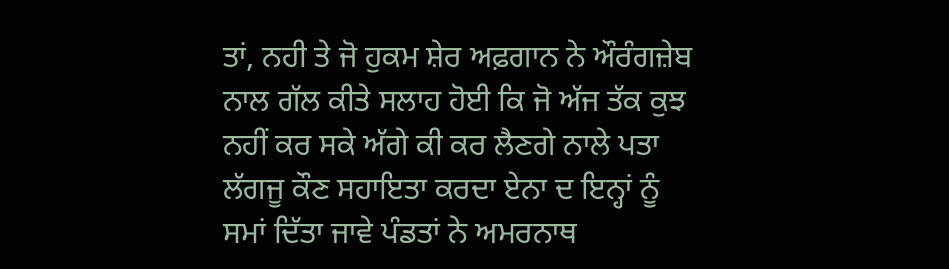ਤਾਂ, ਨਹੀ ਤੇ ਜੋ ਹੁਕਮ ਸ਼ੇਰ ਅਫ਼ਗਾਨ ਨੇ ਔਰੰਗਜ਼ੇਬ ਨਾਲ ਗੱਲ ਕੀਤੇ ਸਲਾਹ ਹੋਈ ਕਿ ਜੋ ਅੱਜ ਤੱਕ ਕੁਝ ਨਹੀਂ ਕਰ ਸਕੇ ਅੱਗੇ ਕੀ ਕਰ ਲੈਣਗੇ ਨਾਲੇ ਪਤਾ ਲੱਗਜੂ ਕੌਣ ਸਹਾਇਤਾ ਕਰਦਾ ਏਨਾ ਦ ਇਨ੍ਹਾਂ ਨੂੰ ਸਮਾਂ ਦਿੱਤਾ ਜਾਵੇ ਪੰਡਤਾਂ ਨੇ ਅਮਰਨਾਥ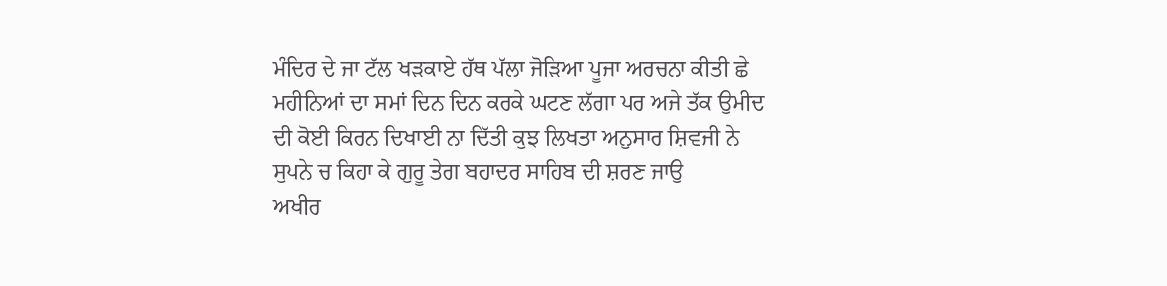ਮੰਦਿਰ ਦੇ ਜਾ ਟੱਲ ਖੜਕਾਏ ਹੱਥ ਪੱਲਾ ਜੋਡ਼ਿਆ ਪੂਜਾ ਅਰਚਨਾ ਕੀਤੀ ਛੇ ਮਹੀਨਿਆਂ ਦਾ ਸਮਾਂ ਦਿਨ ਦਿਨ ਕਰਕੇ ਘਟਣ ਲੱਗਾ ਪਰ ਅਜੇ ਤੱਕ ਉਮੀਦ ਦੀ ਕੋਈ ਕਿਰਨ ਦਿਖਾਈ ਨਾ ਦਿੱਤੀ ਕੁਝ ਲਿਖਤਾ ਅਨੁਸਾਰ ਸ਼ਿਵਜੀ ਨੇ ਸੁਪਨੇ ਚ ਕਿਹਾ ਕੇ ਗੁਰੂ ਤੇਗ ਬਹਾਦਰ ਸਾਹਿਬ ਦੀ ਸ਼ਰਣ ਜਾਉ
ਅਖੀਰ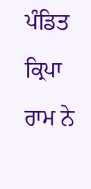ਪੰਡਿਤ ਕ੍ਰਿਪਾ ਰਾਮ ਨੇ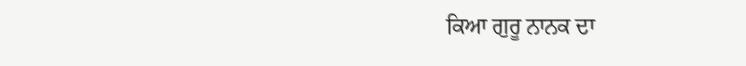ਕਿਆ ਗੁਰੂ ਨਾਨਕ ਦਾ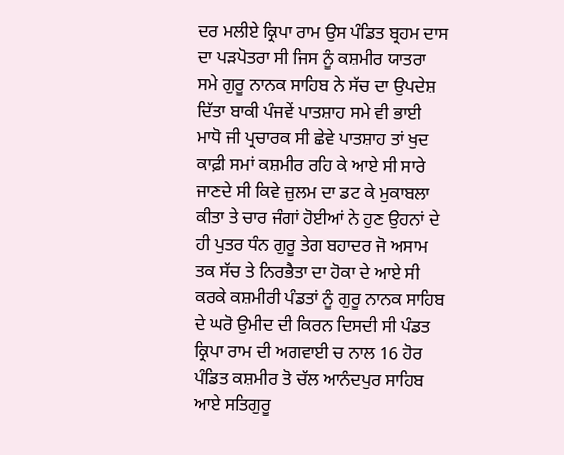ਦਰ ਮਲੀਏ ਕ੍ਰਿਪਾ ਰਾਮ ਉਸ ਪੰਡਿਤ ਬ੍ਰਹਮ ਦਾਸ ਦਾ ਪੜਪੋਤਰਾ ਸੀ ਜਿਸ ਨੂੰ ਕਸ਼ਮੀਰ ਯਾਤਰਾ ਸਮੇ ਗੁਰੂ ਨਾਨਕ ਸਾਹਿਬ ਨੇ ਸੱਚ ਦਾ ਉਪਦੇਸ਼ ਦਿੱਤਾ ਬਾਕੀ ਪੰਜਵੇਂ ਪਾਤਸ਼ਾਹ ਸਮੇ ਵੀ ਭਾਈ ਮਾਧੋ ਜੀ ਪ੍ਰਚਾਰਕ ਸੀ ਛੇਵੇ ਪਾਤਸ਼ਾਹ ਤਾਂ ਖੁਦ ਕਾਫ਼ੀ ਸਮਾਂ ਕਸ਼ਮੀਰ ਰਹਿ ਕੇ ਆਏ ਸੀ ਸਾਰੇ ਜਾਣਦੇ ਸੀ ਕਿਵੇ ਜ਼ੁਲਮ ਦਾ ਡਟ ਕੇ ਮੁਕਾਬਲਾ ਕੀਤਾ ਤੇ ਚਾਰ ਜੰਗਾਂ ਹੋਈਆਂ ਨੇ ਹੁਣ ਉਹਨਾਂ ਦੇ ਹੀ ਪੁਤਰ ਧੰਨ ਗੁਰੂ ਤੇਗ ਬਹਾਦਰ ਜੋ ਅਸਾਮ ਤਕ ਸੱਚ ਤੇ ਨਿਰਭੈਤਾ ਦਾ ਹੋਕਾ ਦੇ ਆਏ ਸੀ ਕਰਕੇ ਕਸ਼ਮੀਰੀ ਪੰਡਤਾਂ ਨੂੰ ਗੁਰੂ ਨਾਨਕ ਸਾਹਿਬ ਦੇ ਘਰੋ ਉਮੀਦ ਦੀ ਕਿਰਨ ਦਿਸਦੀ ਸੀ ਪੰਡਤ ਕ੍ਰਿਪਾ ਰਾਮ ਦੀ ਅਗਵਾਈ ਚ ਨਾਲ 16 ਹੋਰ ਪੰਡਿਤ ਕਸ਼ਮੀਰ ਤੋ ਚੱਲ ਆਨੰਦਪੁਰ ਸਾਹਿਬ ਆਏ ਸਤਿਗੁਰੂ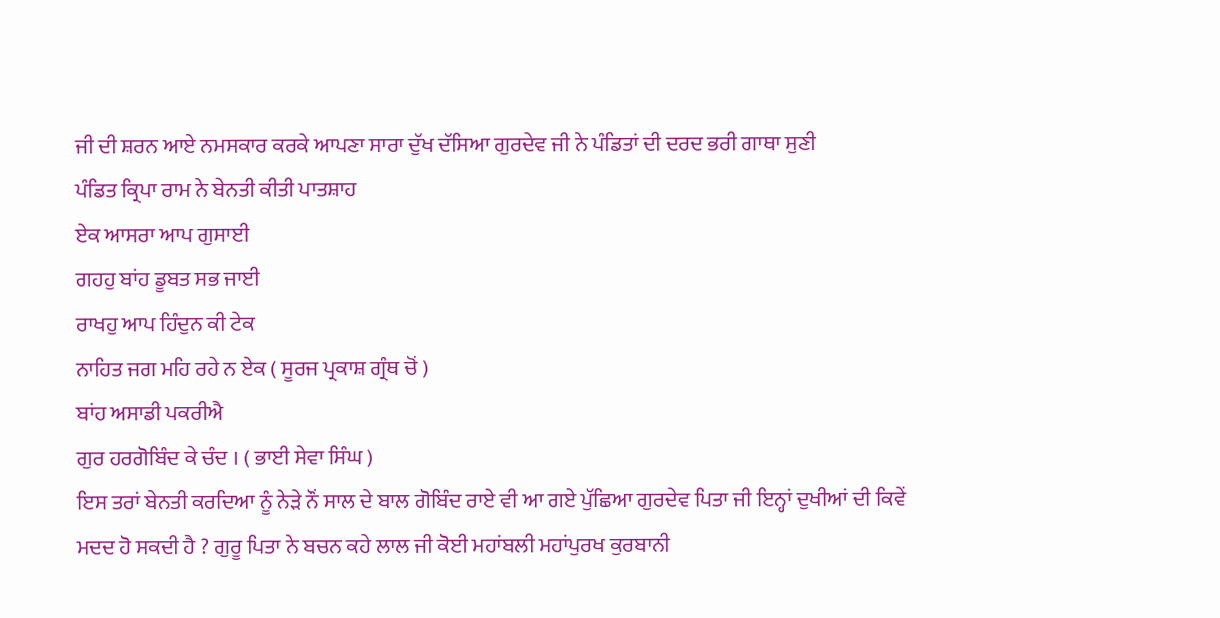ਜੀ ਦੀ ਸ਼ਰਨ ਆਏ ਨਮਸਕਾਰ ਕਰਕੇ ਆਪਣਾ ਸਾਰਾ ਦੁੱਖ ਦੱਸਿਆ ਗੁਰਦੇਵ ਜੀ ਨੇ ਪੰਡਿਤਾਂ ਦੀ ਦਰਦ ਭਰੀ ਗਾਥਾ ਸੁਣੀ
ਪੰਡਿਤ ਕ੍ਰਿਪਾ ਰਾਮ ਨੇ ਬੇਨਤੀ ਕੀਤੀ ਪਾਤਸ਼ਾਹ
ਏਕ ਆਸਰਾ ਆਪ ਗੁਸਾਈ
ਗਹਹੁ ਬਾਂਹ ਡੂਬਤ ਸਭ ਜਾਈ
ਰਾਖਹੁ ਆਪ ਹਿੰਦੁਨ ਕੀ ਟੇਕ
ਨਾਹਿਤ ਜਗ ਮਹਿ ਰਹੇ ਨ ਏਕ ( ਸੂਰਜ ਪ੍ਰਕਾਸ਼ ਗ੍ਰੰਥ ਚੋਂ )
ਬਾਂਹ ਅਸਾਡੀ ਪਕਰੀਐ
ਗੁਰ ਹਰਗੋਬਿੰਦ ਕੇ ਚੰਦ । ( ਭਾਈ ਸੇਵਾ ਸਿੰਘ )
ਇਸ ਤਰਾਂ ਬੇਨਤੀ ਕਰਦਿਆ ਨੂੰ ਨੇੜੇ ਨੌਂ ਸਾਲ ਦੇ ਬਾਲ ਗੋਬਿੰਦ ਰਾਏ ਵੀ ਆ ਗਏ ਪੁੱਛਿਆ ਗੁਰਦੇਵ ਪਿਤਾ ਜੀ ਇਨ੍ਹਾਂ ਦੁਖੀਆਂ ਦੀ ਕਿਵੇਂ ਮਦਦ ਹੋ ਸਕਦੀ ਹੈ ? ਗੁਰੂ ਪਿਤਾ ਨੇ ਬਚਨ ਕਹੇ ਲਾਲ ਜੀ ਕੋਈ ਮਹਾਂਬਲੀ ਮਹਾਂਪੁਰਖ ਕੁਰਬਾਨੀ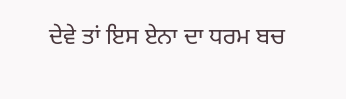ਦੇਵੇ ਤਾਂ ਇਸ ਏਨਾ ਦਾ ਧਰਮ ਬਚ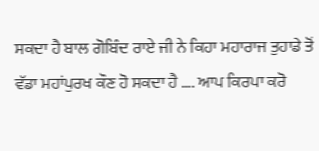ਸਕਦਾ ਹੈ ਬਾਲ ਗੋਬਿੰਦ ਰਾਏ ਜੀ ਨੇ ਕਿਹਾ ਮਹਾਰਾਜ ਤੁਹਾਡੇ ਤੋਂ ਵੱਡਾ ਮਹਾਂਪੁਰਖ ਕੌਣ ਹੋ ਸਕਦਾ ਹੈ …. ਆਪ ਕਿਰਪਾ ਕਰੋ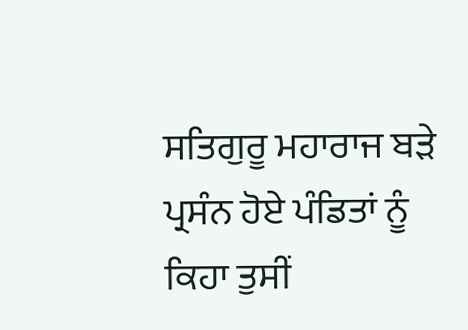ਸਤਿਗੁਰੂ ਮਹਾਰਾਜ ਬੜੇ ਪ੍ਰਸੰਨ ਹੋਏ ਪੰਡਿਤਾਂ ਨੂੰ ਕਿਹਾ ਤੁਸੀਂ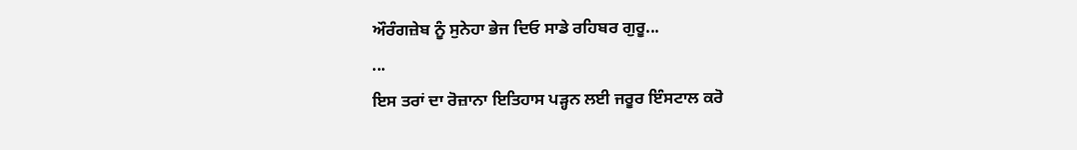ਔਰੰਗਜ਼ੇਬ ਨੂੰ ਸੁਨੇਹਾ ਭੇਜ ਦਿਓ ਸਾਡੇ ਰਹਿਬਰ ਗੁਰੂ...
...
ਇਸ ਤਰਾਂ ਦਾ ਰੋਜ਼ਾਨਾ ਇਤਿਹਾਸ ਪੜ੍ਹਨ ਲਈ ਜਰੂਰ ਇੰਸਟਾਲ ਕਰੋ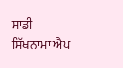ਸਾਡੀ ਸਿੱਖਨਾਮਾ ਐਪ